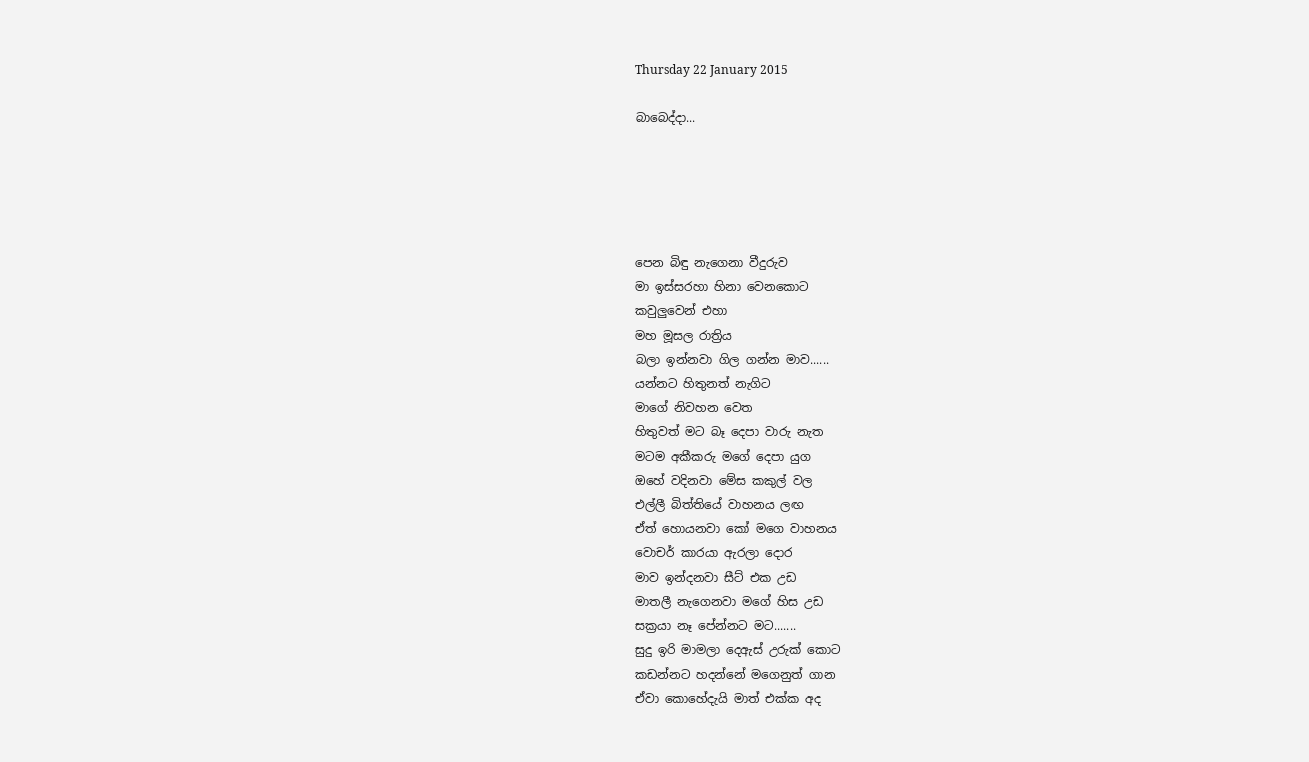Thursday 22 January 2015

බාබෙද්දා...





පෙන බිඳු නැගෙනා වීදුරුව
මා ඉස්සරහා හිනා වෙනකොට
කවුලුවෙන් එහා
මහ මූසල රාත්‍රිය
බලා ඉන්නවා ගිල ගන්න මාව......
යන්නට හිතුනත් නැගිට
මාගේ නිවහන වෙත
හිතුවත් මට බෑ දෙපා වාරු නැත
මටම අකීකරු මගේ දෙපා යුග
ඔහේ වදිනවා මේස කකුල් වල
එල්ලී බිත්තියේ වාහනය ලඟ
ඒත් හොයනවා කෝ මගෙ වාහනය
වොචර් කාරයා ඇරලා දොර
මාව ඉන්දනවා සීට් එක උඩ
මාතලී නැගෙනවා මගේ හිස උඩ
සක්‍රයා නෑ පේන්නට මට.......
සුදු ඉරි මාමලා දෙඇස් උරුක් කොට
කඩන්නට හදන්නේ මගෙනුත් ගාන
ඒවා කොහේදැයි මාත් එක්ක අද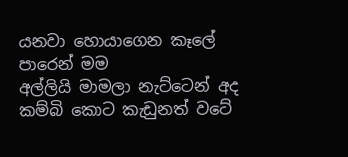යනවා හොයාගෙන කෑලේ පාරෙන් මම
අල්ලියි මාමලා නැට්ටෙන් අද
කම්බි කොට කැඩුනත් වටේ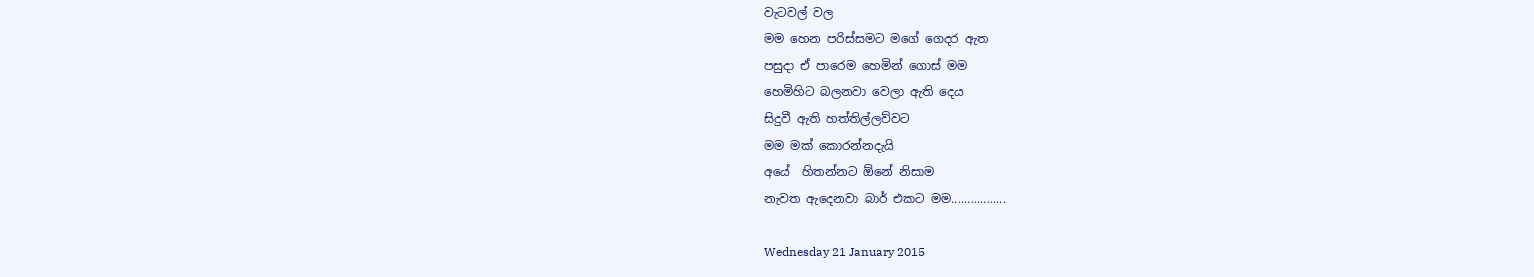වැටවල් වල
මම හෙන පරිස්සමට මගේ ගෙදර ඇත
පසුදා ඒ පාරෙම හෙමින් ගොස් මම
හෙමිහිට බලනවා වෙලා ඇති දෙය
සිදුවී ඇති හත්තිල්ලව්වට
මම මක් කොරන්නදැයි
අයේ  හිතන්නට ඕනේ නිසාම
නැවත ඇදෙනවා බාර් එකට මම.................

Wednesday 21 January 2015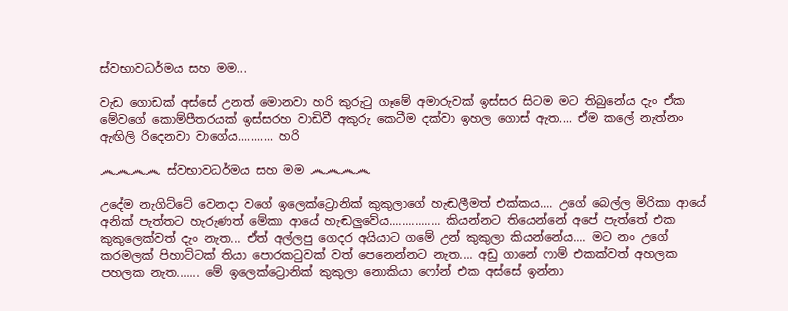ස්වභාවධර්මය සහ මම...

වැඩ ගොඩක් අස්සේ උනත් මොනවා හරි කුරුටු ගෑමේ අමාරුවක් ඉස්සර සිටම මට තිබුනේය දැං ඒක මේවගේ කොම්පීතරයක් ඉස්සරහ වාඩිවී අකුරු කෙටීම දක්වා ඉහල ගොස් ඇත.... ඒම කලේ නැත්නං ඇඟිලි රිදෙනවා වාගේය........... හරි

෴෴෴෴ ස්වභාවධර්මය සහ මම ෴෴෴෴

උදේම නැගිට්ටේ වෙනදා වගේ ඉලෙක්ට්‍රොනික් කුකුලාගේ හැඬලීමත් එක්කය.... උගේ බෙල්ල මිරිකා ආයේ අනික් පැත්තට හැරුණත් මේකා ආයේ හැඬලුවේය................ කියන්නට තියෙන්නේ අපේ පැත්තේ එක කුකුලෙක්වත් දැං නැත... ඒත් අල්ලපු ගෙදර අයියාට ගමේ උන් කුකුලා කියන්නේය.... මට නං උගේ කරමලක් පිහාට්ටක් තියා පොරකටුවක් වත් පෙනෙන්නට නැත.... අඩු ගානේ ෆාම් එකක්වත් අහලක පහලක නැත....... මේ ඉලෙක්ට්‍රොනික් කුකුලා නොකියා ෆෝන් එක අස්සේ ඉන්නා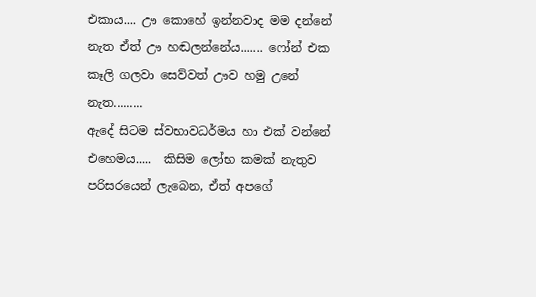එකාය.... ඌ කොහේ ඉන්නවාද මම දන්නේ නැත ඒත් ඌ හඬලන්නේය....... ෆෝන් එක කෑලි ගලවා සෙව්වත් ඌව හමු උනේ නැත.........
ඇදේ සිටම ස්වභාවධර්මය හා එක් වන්නේ එහෙමය.....  කිසිම ලෝභ කමක් නැතුව පරිසරයෙන් ලැබෙන, ඒත් අපගේ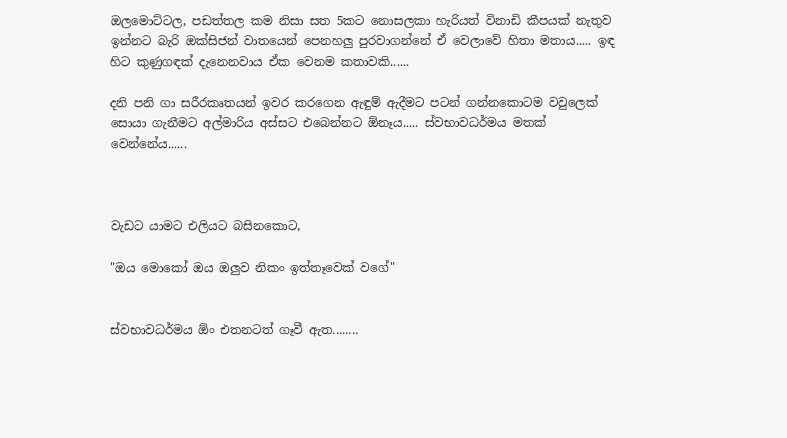ඔලමොට්ටල, පඩත්තල කම නිසා සත 5කට නොසලකා හැරියත් විනාඩි කීපයක් නැතුව ඉන්නට බැරි ඔක්සිජන් වාතයෙන් පෙනහලු පුරවාගන්නේ ඒ වෙලාවේ හිතා මතාය..... ඉඳ හිට කුණුගඳක් දැනෙනවාය ඒක වෙනම කතාවකි......

දනි පනි ගා සරීරකෘතයන් ඉවර කරගෙන ඇඳුම් ඇදීමට පටන් ගන්නකොටම වවුලෙක් සොයා ගැනීමට අල්මාරිය අස්සට එබෙන්නට ඕනෑය..... ස්වභාවධර්මය මතක් වෙන්නේය......



වැඩට යාමට එලියට බසිනකොට,

"ඔය මොකෝ ඔය ඔලුව නිකං ඉත්තෑවෙක් වගේ"


ස්වභාවධර්මය ඕං එතනටත් ගෑවී ඇත........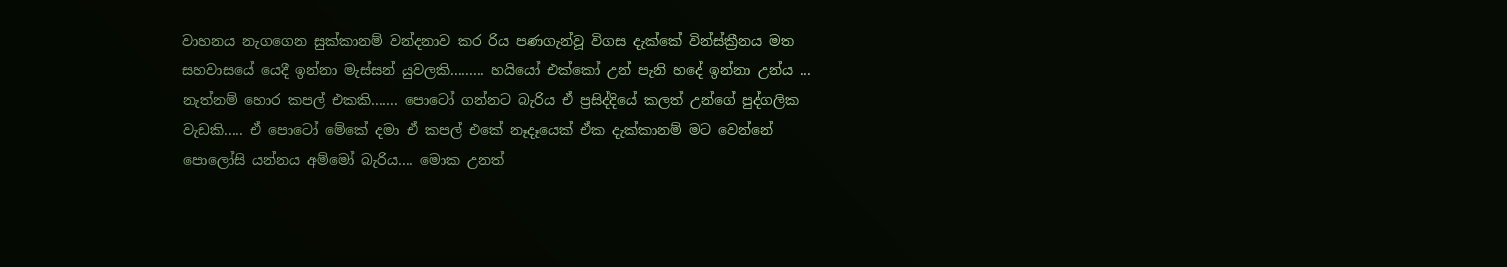වාහනය නැගගෙන සුක්කානම් වන්දනාව කර රිය පණගැන්වූ විගස දැක්කේ වින්ස්ක්‍රීනය මත සහවාසයේ යෙදී ඉන්නා මැස්සන් යුවලකි......... හයියෝ එක්කෝ උන් පැනි හදේ ඉන්නා උන්ය ... නැත්නම් හොර කපල් එකකි....... පොටෝ ගන්නට බැරිය ඒ ප්‍රසිද්දියේ කලත් උන්ගේ පුද්ගලික වැඩකි..... ඒ පොටෝ මේකේ දමා ඒ කපල් එකේ නෑදෑයෙක් ඒක දැක්කානම් මට වෙන්නේ පොලෝසි යන්නය අම්මෝ බැරිය.... මොක උනත්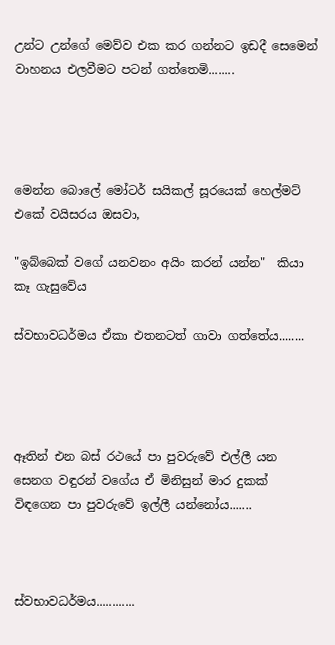උන්ට උන්ගේ මෙව්ව එක කර ගන්නට ඉඩදී සෙමෙන් වාහනය එලවීමට පටන් ගත්තෙමි........




මෙන්න බොලේ මෝටර් සයිකල් සූරයෙක් හෙල්මට් එකේ වයිසරය ඔසවා,

"ඉබ්බෙක් වගේ යනවනං අයිං කරන් යන්න"  කියා කෑ ගැසුවේය

ස්වභාවධර්මය ඒකා එතනටත් ගාවා ගත්තේය........




ඈතින් එන බස් රථයේ පා පුවරුවේ එල්ලී යන සෙනග වඳුරන් වගේය ඒ මිනිසුන් මාර දුකක් විඳගෙන පා පුවරුවේ ඉල්ලී යන්නෝය.......



ස්වභාවධර්මය............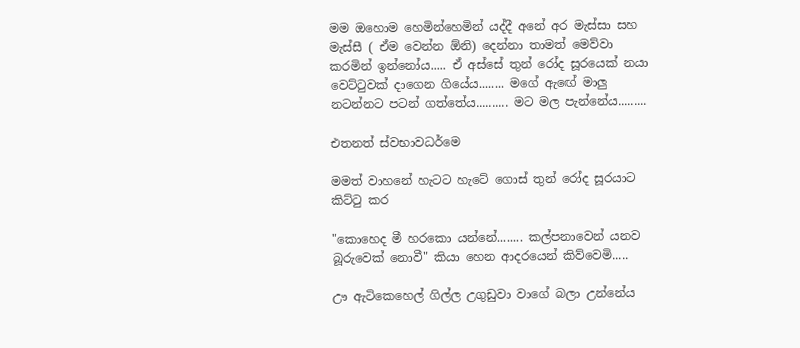මම ඔහොම හෙමින්හෙමින් යද්දී අනේ අර මැස්සා සහ මැස්සී ( ඒම වෙන්න ඕනි) දෙන්නා තාමත් මෙව්වා කරමින් ඉන්නෝය..... ඒ අස්සේ තුන් රෝද සූරයෙක් නයා වෙට්ටුවක් දාගෙන ගියේය........ මගේ ඇඟේ මාලු නටන්නට පටන් ගත්තේය.......... මට මල පැන්නේය.........

එතනත් ස්වභාවධර්මෙ

මමත් වාහනේ හැටට හැටේ ගොස් තුන් රෝද සූරයාට කිට්ටු කර

"කොහෙද මී හරකො යන්නේ........ කල්පනාවෙන් යනව බූරුවෙක් නොවී" කියා හෙන ආදරයෙන් කිව්වෙමි.....

ඌ ඇටිකෙහෙල් ගිල්ල උගුඩුවා වාගේ බලා උන්නේය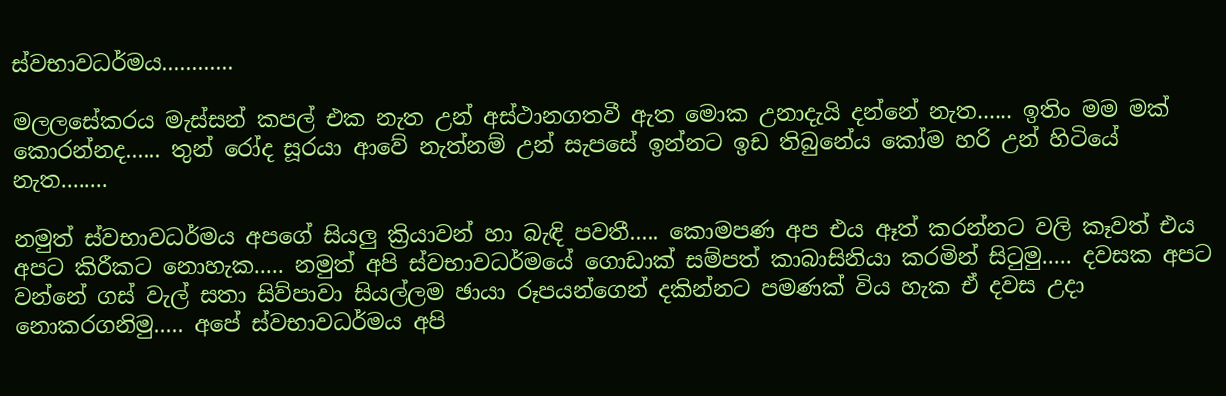ස්වභාවධර්මය............

මලලසේකරය මැස්සන් කපල් එක නැත උන් අස්ථානගතවී ඇත මොක උනාදැයි දන්නේ නැත...... ඉතිං මම මක් කොරන්නද...... තුන් රෝද සූරයා ආවේ නැත්නම් උන් සැපසේ ඉන්නට ඉඩ තිබුනේය කෝම හරි උන් හිටියේ නැත........

නමුත් ස්වභාවධර්මය අපගේ සියලු ක්‍රියාවන් හා බැඳි පවතී..... කොමපණ අප එය ඈත් කරන්නට වලි කෑවත් එය අපට කිරීකට නොහැක..... නමුත් අපි ස්වභාවධර්මයේ ගොඩාක් සම්පත් කාබාසිනියා කරමින් සිටුමු..... දවසක අපට වන්නේ ගස් වැල් සතා සිව්පාවා සියල්ලම ඡායා රූපයන්ගෙන් දකින්නට පමණක් විය හැක ඒ දවස උදා නොකරගනිමු..... අපේ ස්වභාවධර්මය අපි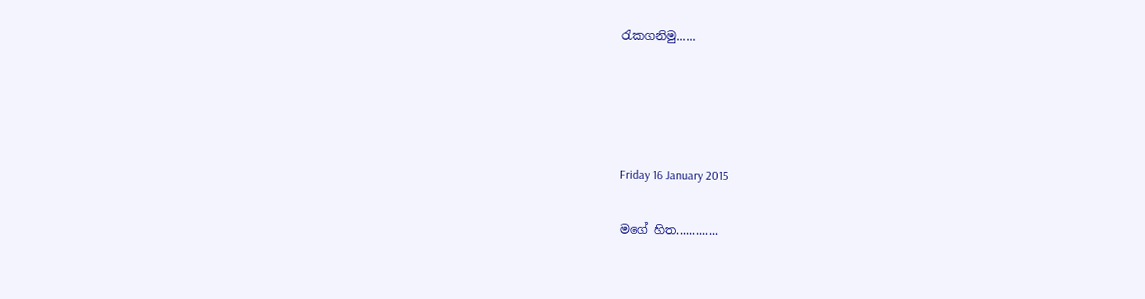රැකගනිමු......




Friday 16 January 2015

මගේ හිත.............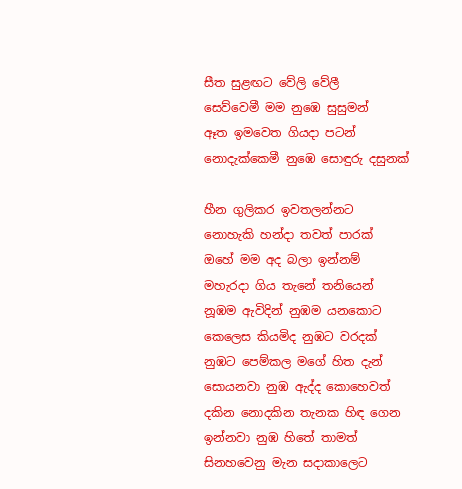සීත සුළඟට වේලි වේලී
සෙව්වෙමී මම නුඹෙ සුසුමන්
ඈත ඉමවෙත ගියදා පටන්
නොදැක්කෙමී නුඹෙ සොඳුරු දසුනක්

හීන ගුලිකර ඉවතලන්නට
නොහැකි හන්දා තවත් පාරක්
ඔහේ මම අද බලා ඉන්නම්
මහැරදා ගිය තැනේ තනියෙන්
නූඹම ඇවිදින් නුඹම යනකොට
කෙලෙස කියමිද නුඹට වරදක්
නුඹට පෙම්කල මගේ හිත දැන්
සොයනවා නුඹ ඇද්ද කොහෙවත්
දකින නොදකින තැනක හිඳ ගෙන
ඉන්නවා නුඹ හිතේ තාමත්
සිනහවෙනු මැන සදාකාලෙට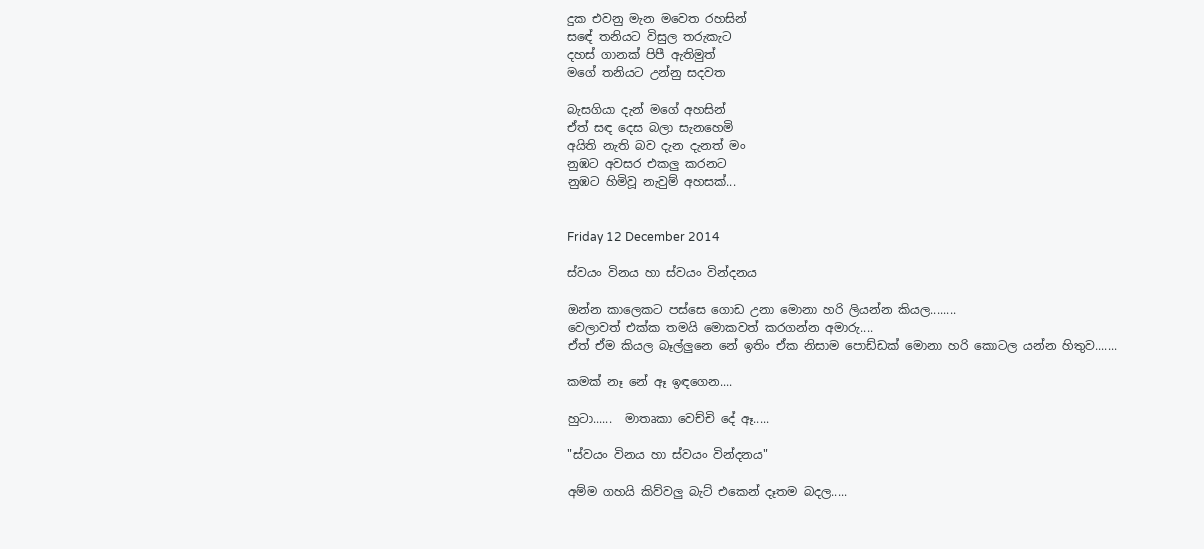දුක එවනු මැන මවෙත රහසින්
සඳේ තනියට විසුල තරුකැට
දහස් ගානක් පිපී ඇතිමුත්
මගේ තනියට උන්නු සදවත

බැසගියා දැන් මගේ අහසින්
ඒත් සඳ දෙස බලා සැනහෙමි
අයිති නැති බව දැන දැනත් මං
නුඹට අවසර එකලු කරනට
නුඹට හිමිවූ නැවුම් අහසක්...


Friday 12 December 2014

ස්වයං විනය හා ස්වයං වින්දනය

ඔන්න කාලෙකට පස්සෙ ගොඩ උනා මොනා හරි ලියන්න කියල........
වෙලාවත් එක්ක තමයි මොකවත් කරගන්න අමාරු....
ඒත් ඒම කියල බෑල්ලුනෙ නේ ඉතිං ඒක නිසාම පොඩ්ඩක් මොනා හරි කොටල යන්න හිතුව.......

කමක් නෑ නේ ඈ ඉඳගෙන....

හුටා......  මාතෘකා වෙච්චි දේ ඈ.....

"ස්වයං විනය හා ස්වයං වින්දනය"

අම්ම ගහයි කිව්වලු බැට් එකෙන් දෑතම බදල.....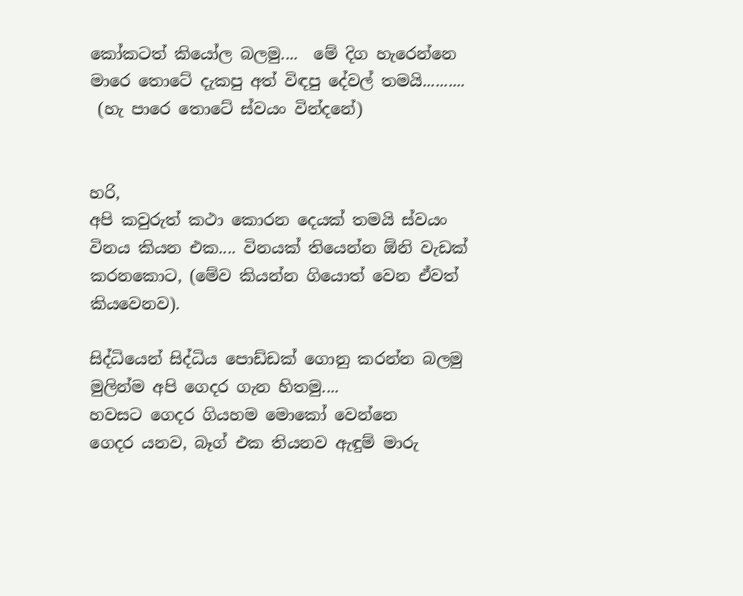කෝකටත් කියෝල බලමු....  මේ දිග හැරෙන්නෙ මාරෙ තොටේ දැකපු අත් විඳපු දේවල් තමයි..........
 (හැ පාරෙ තොටේ ස්වයං වින්දනේ)


හරි,
අපි කවුරුත් කථා කොරන දෙයක් තමයි ස්වයං විනය කියන එක.... විනයක් තියෙන්න ඕනි වැඩක් කරනකොට, (මේව කියන්න ගියොත් වෙන ඒවත් කියවෙනව).

සිද්ධියෙන් සිද්ධිය පොඩ්ඩක් ගොනු කරන්න බලමු
මුලින්ම අපි ගෙදර ගැන හිතමු....
හවසට ගෙදර ගියහම මොකෝ වෙන්නෙ
ගෙදර යනව, බෑග් එක තියනව ඇඳුම් මාරු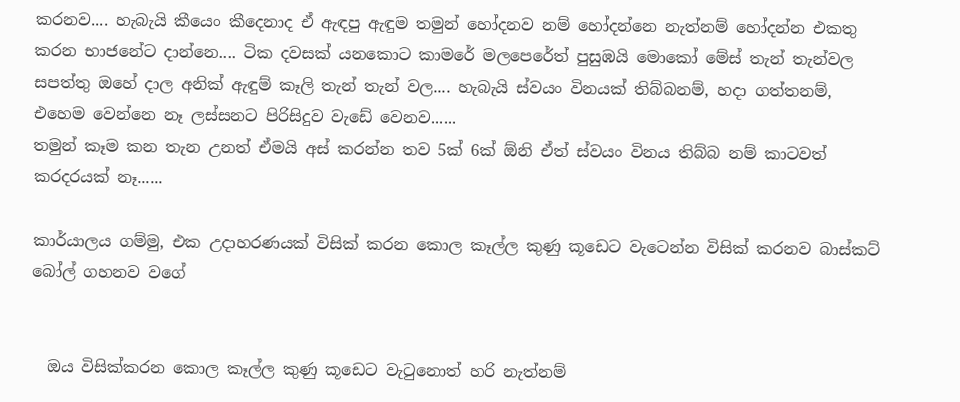කරනව.... හැබැයි කීයෙං කීදෙනාද ඒ ඇඳපු ඇඳුම තමුන් හෝදනව නම් හෝදන්නෙ නැත්නම් හෝදන්න එකතු කරන භාජනේට දාන්නෙ.... ටික දවසක් යනකොට කාමරේ මලපෙරේත් පුසුඹයි මොකෝ මේස් තැන් තැන්වල සපත්තු ඔහේ දාල අනික් ඇඳුම් කෑලි තැන් තැන් වල.... හැබැයි ස්වයං විනයක් තිබ්බනම්, හදා ගත්තනම්, එහෙම වෙන්නෙ නෑ ලස්සනට පිරිසිදුව වැඩේ වෙනව......
තමුන් කෑම කන තැන උනත් ඒමයි අස් කරන්න තව 5ක් 6ක් ඕනි ඒත් ස්වයං විනය තිබ්බ නම් කාටවත් කරදරයක් නෑ......

කාර්යාලය ගම්මු, එක උදාහරණයක් විසික් කරන කොල කෑල්ල කුණු කූඩෙට වැටෙන්න විසික් කරනව බාස්කට් බෝල් ගහනව වගේ


  ඔය විසික්කරන කොල කෑල්ල කුණු කූඩෙට වැටුනොත් හරි නැත්නම්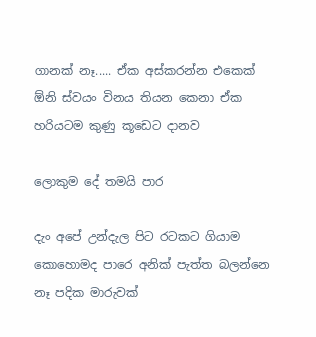ගානක් නෑ..... ඒක අස්කරන්න එකෙක් ඕනි ස්වයං විනය තියන කෙනා ඒක හරියටම කුණු කූඩෙට දානව

ලොකුම දේ තමයි පාර

දැං අපේ උන්දැල පිට රටකට ගියාම කොහොමද පාරෙ අනික් පැත්ත බලන්නෙ නෑ පදික මාරුවක්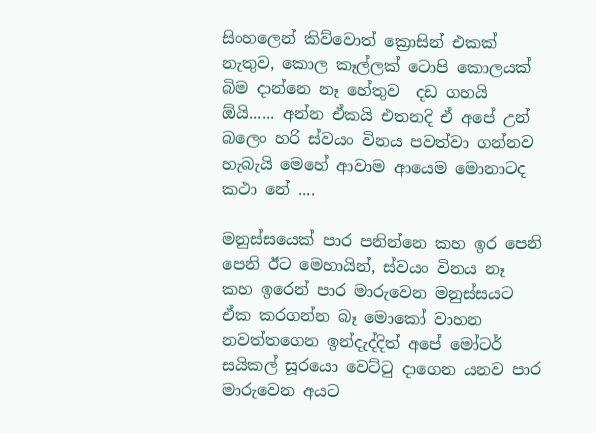සිංහලෙන් කිව්වොත් ක්‍රොසින් එකක් නැතුව, කොල කෑල්ලක් ටොපි කොලයක් බිම දාන්නෙ නෑ හේතුව  දඩ ගහයි ඕයි...... අන්න ඒකයි එතනදි ඒ අපේ උන් බලෙං හරි ස්වයං විනය පවත්වා ගන්නව හැබැයි මෙහේ ආවාම ආයෙම මොනාටද කථා නේ ....

මනුස්සයෙක් පාර පනින්නෙ කහ ඉර පෙනි පෙනි ඊට මෙහායින්, ස්වයං විනය නෑ
කහ ඉරෙන් පාර මාරුවෙන මනුස්සයට ඒක කරගන්න බෑ මොකෝ වාහන නවත්තගෙන ඉන්දැද්දිත් අපේ මෝටර් සයිකල් සූරයො වෙට්ටු දාගෙන යනව පාර මාරුවෙන අයට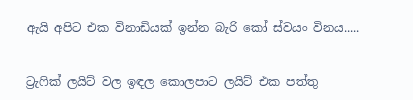ඇයි අපිට එක විනාඩියක් ඉන්න බැරි කෝ ස්වයං විනය.....


ට්‍රැෆික් ලයිට් වල ඉඳල කොලපාට ලයිට් එක පත්තු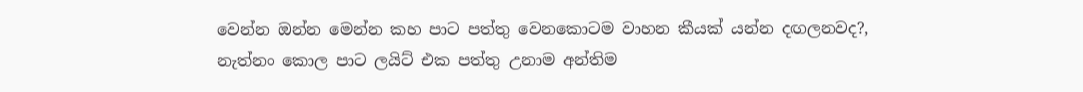වෙන්න ඔන්න මෙන්න කහ පාට පත්තු වෙනකොටම වාහන කීයක් යන්න දඟලනවද?, නැත්නං කොල පාට ලයිට් එක පත්තු උනාම අන්තිම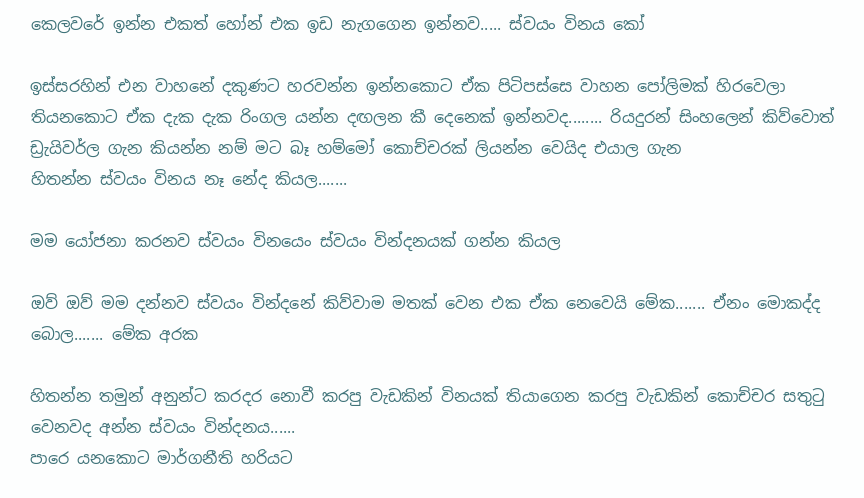කෙලවරේ ඉන්න එකත් හෝන් එක ඉඩ නැගගෙන ඉන්නව..... ස්වයං විනය කෝ

ඉස්සරහින් එන වාහනේ දකුණට හරවන්න ඉන්නකොට ඒක පිටිපස්සෙ වාහන පෝලිමක් හිරවෙලා තියනකොට ඒක දැක දැක රිංගල යන්න දඟලන කී දෙනෙක් ඉන්නවද........ රියදුරන් සිංහලෙන් කිව්වොත් ඩ්‍රැයිවර්ල ගැන කියන්න නම් මට බෑ හම්මෝ කොච්චරක් ලියන්න වෙයිද එයාල ගැන
හිතන්න ස්වයං විනය නෑ නේද කියල.......

මම යෝජනා කරනව ස්වයං විනයෙං ස්වයං වින්දනයක් ගන්න කියල

ඔව් ඔව් මම දන්නව ස්වයං වින්දනේ කිව්වාම මතක් වෙන එක ඒක නෙවෙයි මේක....... ඒනං මොකද්ද බොල....... මේක අරක

හිතන්න තමුන් අනුන්ට කරදර නොවී කරපු වැඩකින් විනයක් තියාගෙන කරපු වැඩකින් කොච්චර සතුටු වෙනවද අන්න ස්වයං වින්දනය......
පාරෙ යනකොට මාර්ගනීති හරියට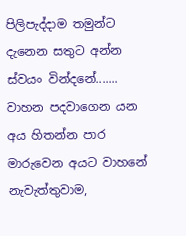පිලිපැද්දාම තමුන්ට දැනෙන සතුට අන්න ස්වයං වින්දනේ.......
වාහන පදවාගෙන යන අය හිතන්න පාර මාරුවෙන අයට වාහනේ නැවැත්තුවාම,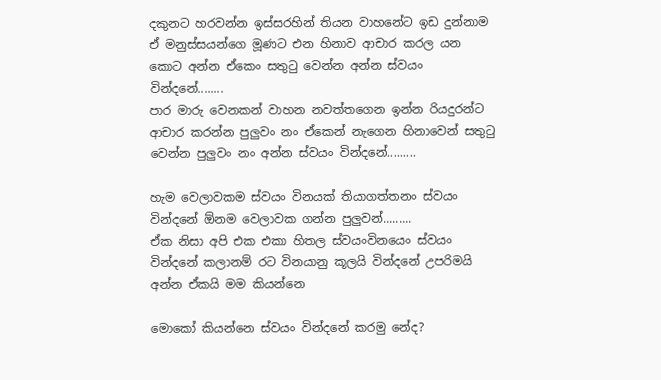දකුනට හරවන්න ඉස්සරහින් තියන වාහනේට ඉඩ දුන්නාම ඒ මනුස්සයන්ගෙ මූණට එන හිනාව ආචාර කරල යන කොට අන්න ඒකෙං සතුටු වෙන්න අන්න ස්වයං වින්දනේ........
පාර මාරු වෙනකන් වාහන නවත්තගෙන ඉන්න රියදුරන්ට ආචාර කරන්න පුලුවං නං ඒකෙන් නැගෙන හිනාවෙන් සතුටු වෙන්න පුලුවං නං අන්න ස්වයං වින්දනේ.........

හැම වෙලාවකම ස්වයං විනයක් තියාගත්තනං ස්වයං වින්දනේ ඕනම වෙලාවක ගන්න පුලුවන්.........
ඒක නිසා අපි එක එකා හිතල ස්වයංවිනයෙං ස්වයං වින්දනේ කලානම් රට විනයානු කූලයි වින්දනේ උපරිමයි
අන්න ඒකයි මම කියන්නෙ

මොකෝ කියන්නෙ ස්වයං වින්දනේ කරමු නේද?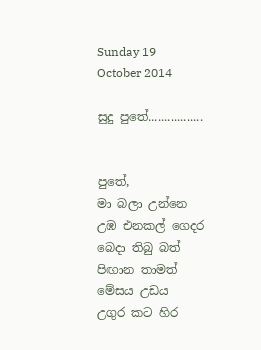Sunday 19 October 2014

සුදු පුතේ.................


පුතේ,
මා බලා උන්නෙ උඹ එනකල් ගෙදර
බෙදා තිබු බත් පිඟාන තාමත් මේසය උඩය
උගුර කට හිර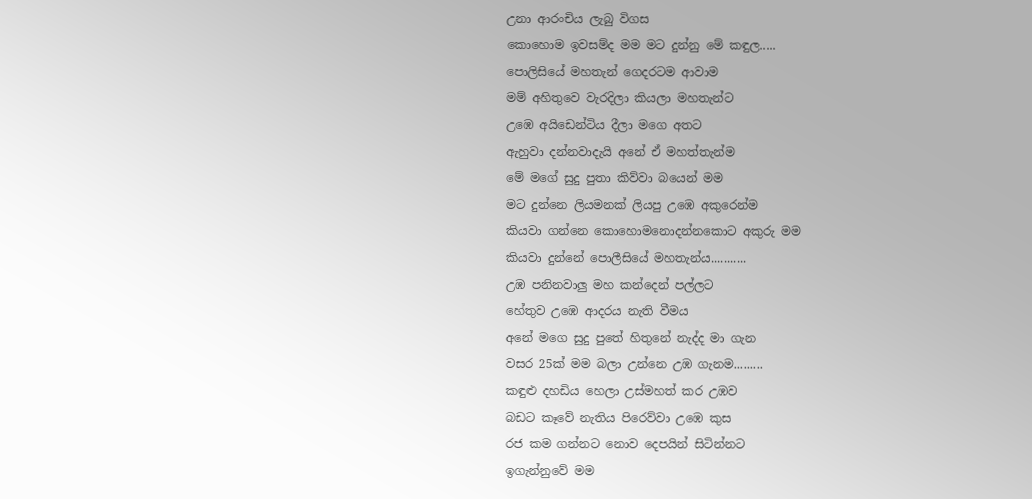උනා ආරංචිය ලැබු විගස
කොහොම ඉවසම්ද මම මට දුන්නු මේ කඳුල.....
පොලිසියේ මහතැන් ගෙදරටම ආවාම
මම් අහිතුවෙ වැරදිලා කියලා මහතැන්ට
උඹෙ අයිඩෙන්ටිය දීලා මගෙ අතට
ඇහුවා දන්නවාදැයි අනේ ඒ මහත්තැන්ම
මේ මගේ සුදු පුතා කිව්වා බයෙන් මම
මට දුන්නෙ ලියමනක් ලියපු උඹෙ අකුරෙන්ම
කියවා ගන්නෙ කොහොමනොදන්නකොට අකුරු මම
කියවා දුන්නේ පොලීසියේ මහතැන්ය...........
උඹ පනිනවාලු මහ කන්දෙන් පල්ලට
හේතුව උඹෙ ආදරය නැති වීමය
අනේ මගෙ සුදු පුතේ හිතුනේ නැද්ද මා ගැන
වසර 25ක් මම බලා උන්නෙ උඹ ගැනම.........
කඳුළු දහඩිය හෙලා උස්මහත් කර උඹව
බඩට කෑවේ නැතිය පිරෙව්වා උඹෙ කුස
රජ කම ගන්නට නොව දෙපයින් සිටින්නට
ඉගැන්නුවේ මම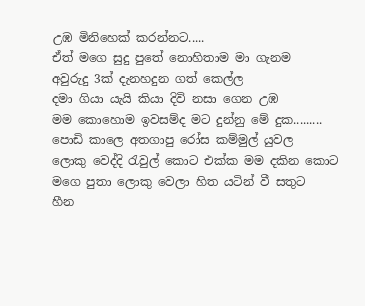උඹ මිනිහෙක් කරන්නට.....
ඒත් මගෙ සුදු පුතේ නොහිතාම මා ගැනම
අවුරුදු 3ක් දැනහදුන ගත් කෙල්ල
දමා ගියා යැයි කියා දිවි නසා ගෙන උඹ
මම කොහොම ඉවසම්ද මට දුන්නු මේ දුක.........
පොඩි කාලෙ අතගාපු රෝස කම්මුල් යුවල
ලොකු වෙද්දි රැවුල් කොට එක්ක මම දකින කොට
මගෙ පුතා ලොකු වෙලා හිත යටින් වී සතුට
හීන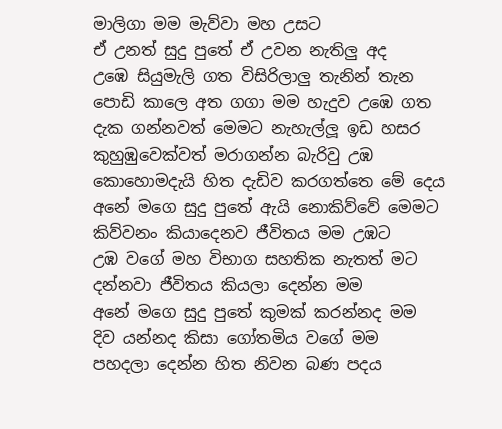මාලිගා මම මැව්වා මහ උසට
ඒ උනත් සුදු පුතේ ඒ උවන නැතිලු අද
උඹෙ සියුමැලි ගත විසිරිලාලු තැනින් තැන
පොඩි කාලෙ අත ගගා මම හැදුව උඹෙ ගත
දැක ගන්නවත් මෙමට නැහැල්ලූ ඉඩ හසර
කුහුඹුවෙක්වත් මරාගන්න බැරිවු උඹ
කොහොමදැයි හිත දැඩිව කරගත්තෙ මේ දෙය
අනේ මගෙ සුදු පුතේ ඇයි නොකිව්වේ මෙමට
කිව්වනං කියාදෙනව ජීවිතය මම උඹට
උඹ වගේ මහ විභාග සහතික නැතත් මට
දන්නවා ජීවිතය කියලා දෙන්න මම
අනේ මගෙ සුදු පුතේ කුමක් කරන්නද මම
දිව යන්නද කිසා ගෝතමිය වගේ මම
පහදලා දෙන්න හිත නිවන බණ පදය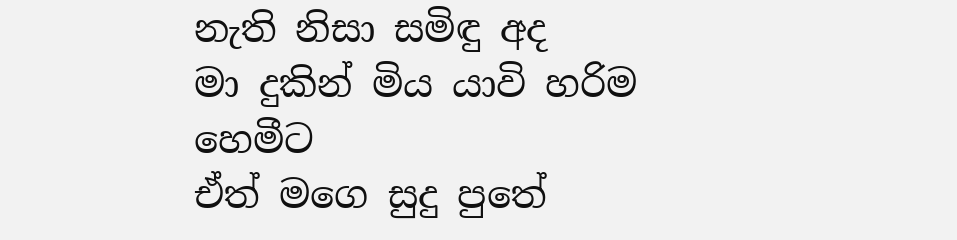නැති නිසා සමිඳු අද
මා දුකින් මිය යාවි හරිම හෙමීට
ඒත් මගෙ සුදු පුතේ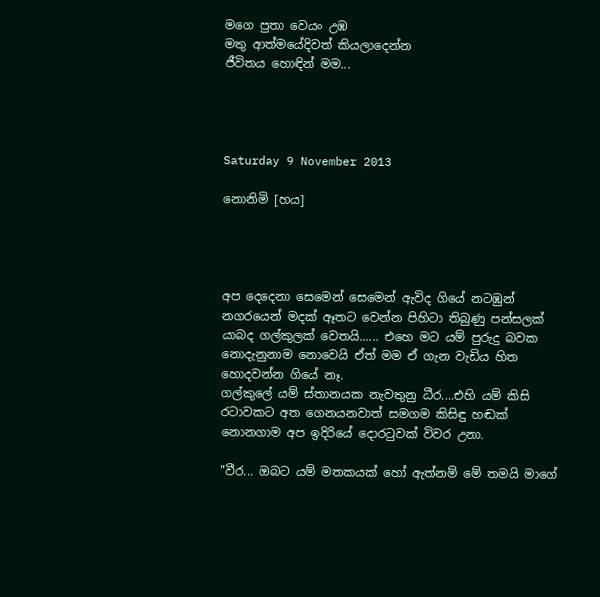මගෙ පුතා වෙයං උඹ
මතු ආත්මයේදිවත් කියලාදෙන්න
ජීවිතය හොඳින් මම...




Saturday 9 November 2013

නොනිමි [හය]




අප දෙදෙනා සෙමෙන් සෙමෙන් ඇවිද ගියේ නටඹුන් නගරයෙන් මදක් ඈතට වෙන්න පිහිටා තිබුණු පන්සලක් යාබද ගල්කුලක් වෙතයි...... එහෙ මට යම් පුරුදු බවක නොදැනුනාම නොවෙයි ඒත් මම ඒ ගැන වැඩිය හිත හොදවන්න ගියේ නෑ.
ගල්කුලේ යම් ස්තානයක නැවතුනු ධීර....එහි යම් කිසි රටාවකට අත ගෙනයනවාත් සමගම කිසිඳු හඬක් නොනගාම අප ඉදිරියේ දොරටුවක් විවර උනා.

"වීර... ඔබට යම් මතකයක් හෝ ඇත්නම් මේ තමයි මාගේ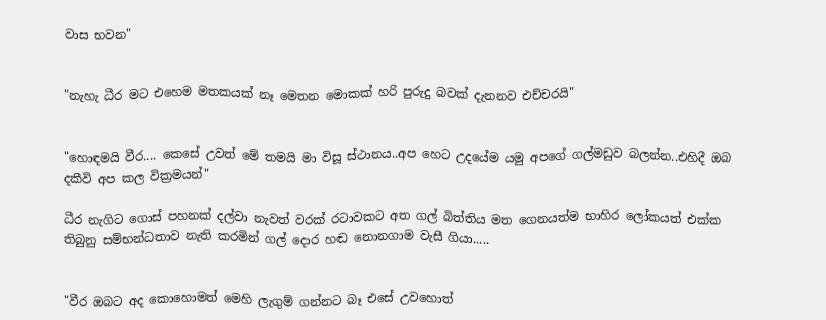වාස භවන"


"නැහැ ධීර මට එහෙම මතකයක් නෑ මෙතන මොකක් හරි පුරුදු බවක් දැනනව එච්චරයි"


"හොඳමයි වීර.... කෙසේ උවත් මේ තමයි මා විසූ ස්ථානය..අප හෙට උදයේම යමු අපගේ ගල්මඩුව බලන්න..එහිදී ඔබ දකීවි අප කල වික්‍රමයන්"

ධීර නැගිට ගොස් පහනක් දල්වා නැවත් වරක් රටාවකට අත ගල් බිත්තිය මත ගෙනයත්ම භාහිර ලෝකයත් එක්ක තිබුනු සම්භන්ධතාව නැති කරමින් ගල් දොර හඬ නොනගාම වැසී ගියා.....


"වීර ඔබට අද කොහොමත් මෙහි ලැගුම් ගන්නට බෑ එසේ උවහොත්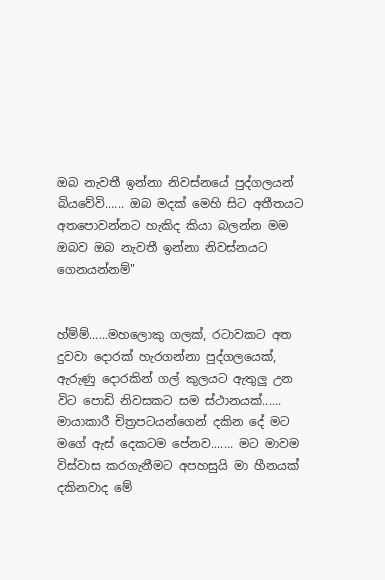ඔබ නැවතී ඉන්නා නිවස්නයේ පුද්ගලයන් බියවේවි...... ඔබ මදක් මෙහි සිට අතීතයට අතපොවන්නට හැකිද කියා බලන්න මම ඔබව ඔබ නැවතී ඉන්නා නිවස්නයට ගෙනයන්නම්"


හ්ම්ම්......මහලොකු ගලක්, රටාවකට අත දුවවා දොරක් හැරගන්නා පුද්ගලයෙක්, ඇරුණු දොරකින් ගල් කුලයට ඇතුලු උන විට පොඩි නිවසකට සම ස්ථානයක්...... මායාකාරී චිත්‍රපටයන්ගෙන් දකින දේ මට මගේ ඇස් දෙකටම පේනව....... මට මාවම විස්වාස කරගැනීමට අපහසුයි මා හීනයක් දකිනවාද මේ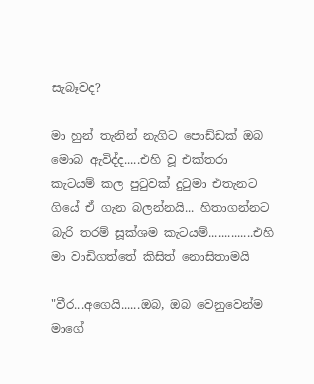සැබෑවද?

මා හුන් තැනින් නැගිට පොඩ්ඩක් ඔබ මොබ ඇවිද්ද.....එහි වූ එක්තරා කැටයම් කල පුටුවක් දුටුමා එතැනට ගියේ ඒ ගැන බලන්නයි... හිතාගන්නට බැරි තරම් සූක්ශම කැටයම්..............එහි මා වාඩිගත්තේ කිසිත් නොසිතාමයි

"වීර...අගෙයි......ඔබ, ඔබ වෙනුවෙන්ම මාගේ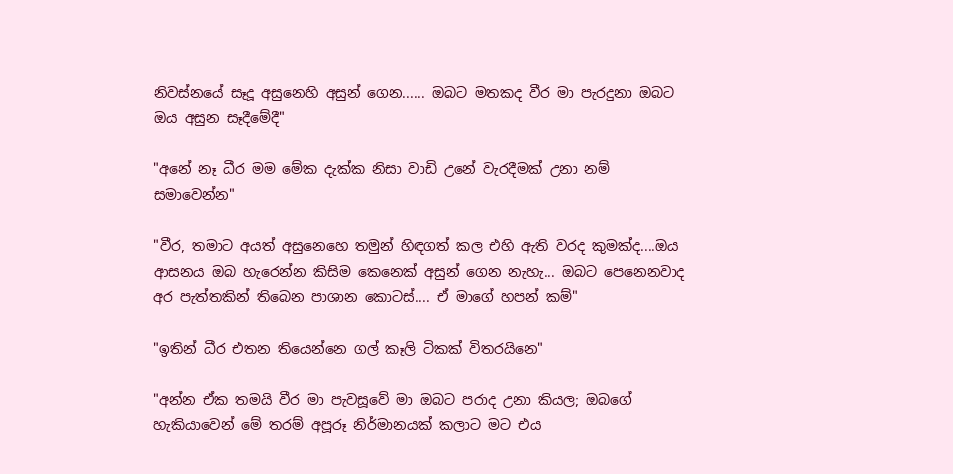නිවස්නයේ සෑදූ අසුනෙහි අසුන් ගෙන...... ඔබට මතකද වීර මා පැරදුනා ඔබට ඔය අසුන සෑදීමේදී"

"අනේ නෑ ධීර මම මේක දැක්ක නිසා වාඩි උනේ වැරදීමක් උනා නම් සමාවෙන්න"

"වීර, තමාට අයත් අසුනෙහෙ තමුන් හිඳගත් කල එහි ඇති වරද කුමක්ද....ඔය ආසනය ඔබ හැරෙන්න කිසිම කෙනෙක් අසුන් ගෙන නැහැ... ඔබට පෙනෙනවාද අර පැත්තකින් තිබෙන පාශාන කොටස්.... ඒ මාගේ හපන් කම්"

"ඉතින් ධීර එතන තියෙන්නෙ ගල් කෑලි ටිකක් විතරයිනෙ"

"අන්න ඒක තමයි වීර මා පැවසූවේ මා ඔබට පරාද උනා කියල; ඔබගේ හැකියාවෙන් මේ තරම් අපූරූ නිර්මානයක් කලාට මට එය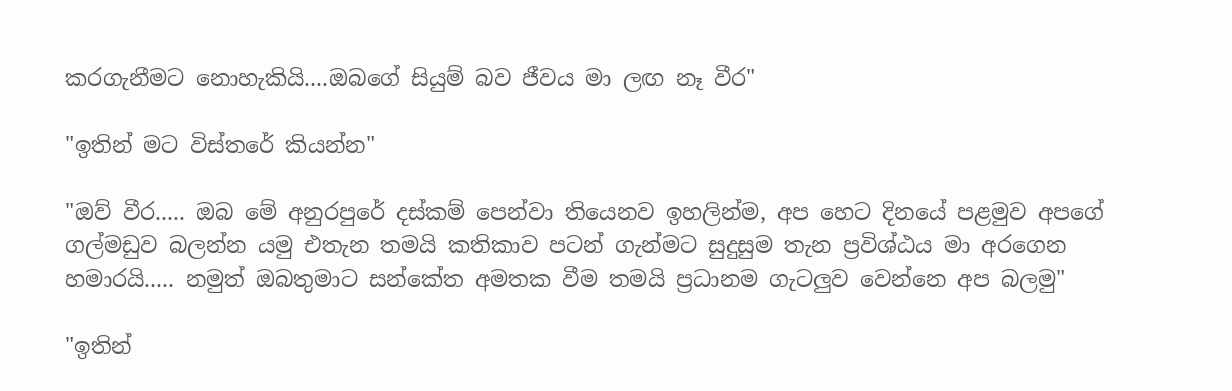කරගැනීමට නොහැකියි....ඔබගේ සියුම් බව ජීවය මා ලඟ නෑ වීර"

"ඉතින් මට විස්තරේ කියන්න"

"ඔව් වීර..... ඔබ මේ අනුරපුරේ දස්කම් පෙන්වා තියෙනව ඉහලින්ම, අප හෙට දිනයේ පළමුව අපගේ ගල්මඩුව බලන්න යමු එතැන තමයි කතිකාව පටන් ගැන්මට සුදුසුම තැන ප්‍රවිශ්ඨය මා අරගෙන හමාරයි..... නමුත් ඔබතුමාට සන්කේත අමතක වීම තමයි ප්‍රධානම ගැටලුව වෙන්නෙ අප බලමු"

"ඉතින්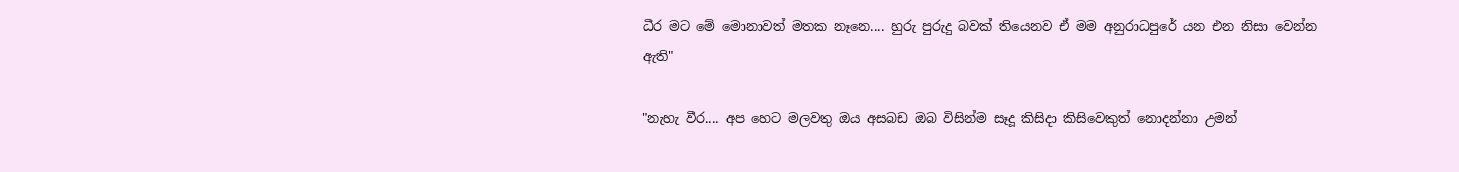ධීර මට මේ මොනාවත් මතක නෑනෙ.... හුරු පුරුදු බවක් තියෙනව ඒ මම අනුරාධපුරේ යන එන නිසා වෙන්න ඇති"

"නැහැ වීර.... අප හෙට මලවතු ඔය අසබඩ ඔබ විසින්ම සෑදූ කිසිදා කිසිවෙකුත් නොදන්නා උමන්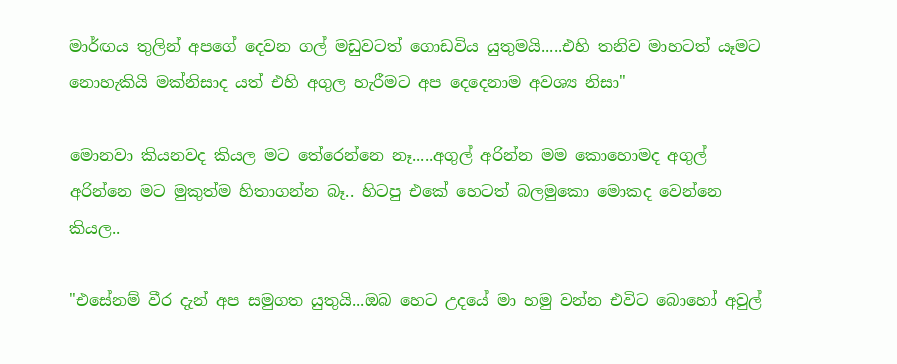මාර්ඟය තුලින් අපගේ දෙවන ගල් මඩුවටත් ගොඩවිය යුතුමයි.....එහි තනිව මාහටත් යෑමට නොහැකියි මක්නිසාද යත් එහි අගුල හැරීමට අප දෙදෙනාම අවශ්‍ය නිසා"

මොනවා කියනවද කියල මට තේරෙන්නෙ නෑ.....අගුල් අරින්න මම කොහොමද අගුල් අරින්නෙ මට මුකුත්ම හිතාගන්න බෑ.. හිටපු එකේ හෙටත් බලමුකො මොකද වෙන්නෙ කියල..

"එසේනම් වීර දැන් අප සමුගත යුතුයි...ඔබ හෙට උදයේ මා හමු වන්න එවිට බොහෝ අවුල්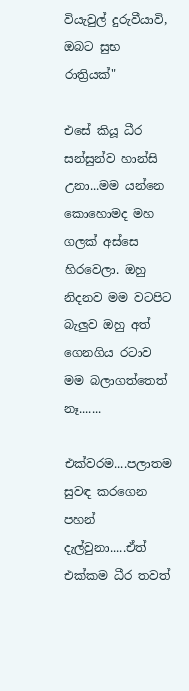වියැවුල් දුරුවීයාවි, ඔබට සුභ රාත්‍රියක්"

එසේ කියූ ධීර සන්සුන්ව හාන්සි උනා...මම යන්නෙ කොහොමද මහ ගලක් අස්සෙ හිරවෙලා. ඔහු නිදනව මම වටපිට බැලුව ඔහු අත් ගෙනගිය රටාව මම බලාගත්තෙත් නෑ.......

එක්වරම....පලාතම සුවඳ කරගෙන පහන් දැල්වුනා.....ඒත් එක්කම ධීර තවත්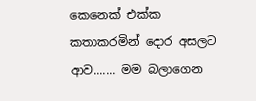කෙනෙක් එක්ක කතාකරමින් දොර අසලට ආව....... මම බලාගෙන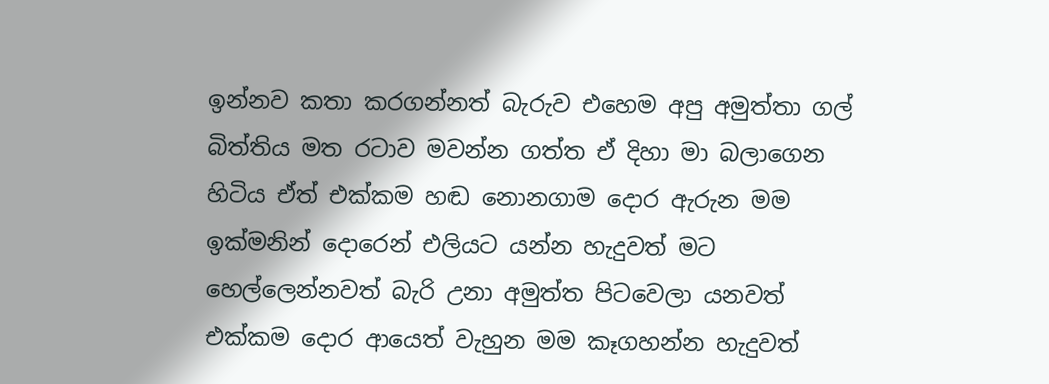ඉන්නව කතා කරගන්නත් බැරුව එහෙම අපු අමුත්තා ගල් බිත්තිය මත රටාව මවන්න ගත්ත ඒ දිහා මා බලාගෙන හිටිය ඒත් එක්කම හඬ නොනගාම දොර ඇරුන මම ඉක්මනින් දොරෙන් එලියට යන්න හැදුවත් මට හෙල්ලෙන්නවත් බැරි උනා අමුත්ත පිටවෙලා යනවත් එක්කම දොර ආයෙත් වැහුන මම කෑගහන්න හැදුවත්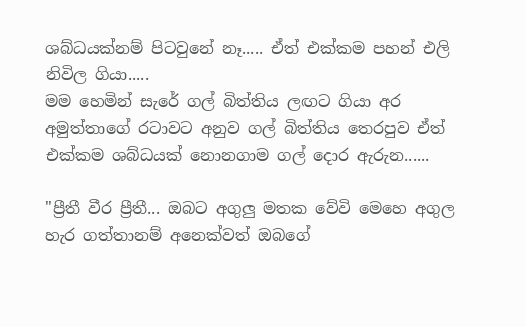ශබ්ධයක්නම් පිටවුනේ නෑ..... ඒත් එක්කම පහන් එලි නිවිල ගියා.....
මම හෙමින් සැරේ ගල් බිත්තිය ලඟට ගියා අර අමුත්තාගේ රටාවට අනුව ගල් බිත්තිය තෙරපුව ඒත් එක්කම ශබ්ධයක් නොනගාම ගල් දොර ඇරුන......

"ප්‍රීතී වීර ප්‍රීතී... ඔබට අගුලු මතක වේවි මෙහෙ අගුල හැර ගත්තානම් අනෙක්වත් ඔබගේ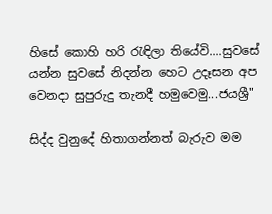හිසේ කොහි හරි රැඳිලා තියේවි....සුවසේ යන්න සුවසේ නිදන්න හෙට උදෑසන අප වෙනදා සුපුරුදු තැනදී හමුවෙමු...ජයශ්‍රී"

සිද්ද වුනුදේ හිතාගන්නත් බැරුව මම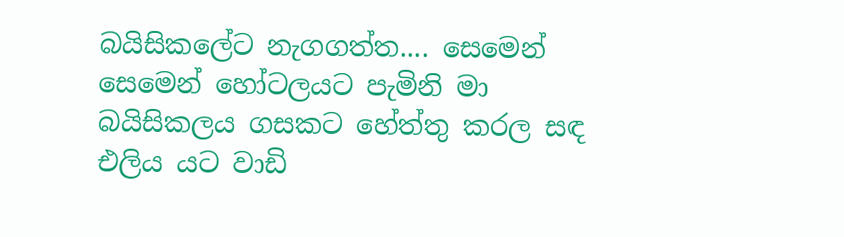බයිසිකලේට නැගගත්ත.... සෙමෙන් සෙමෙන් හෝටලයට පැමිනි මා බයිසිකලය ගසකට හේත්තු කරල සඳ එලිය යට වාඩි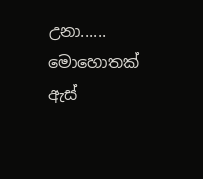උනා...... මොහොතක් ඇස්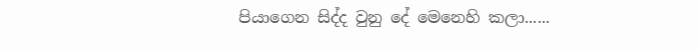පියාගෙන සිද්ද වුනු දේ මෙනෙහි කලා......